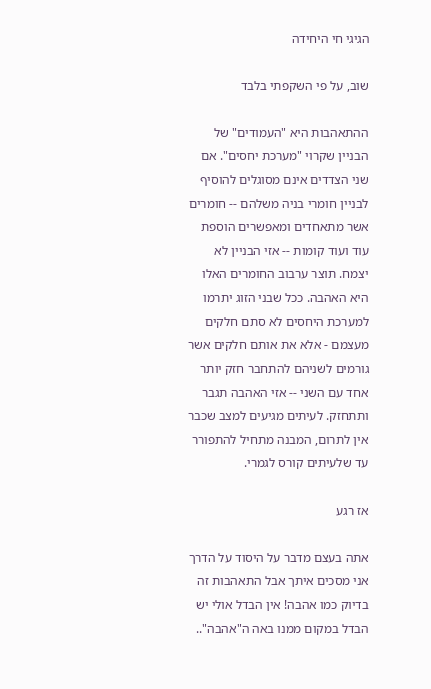הגיגי חי היחידה

שוב, על פי השקפתי בלבד

ההתאהבות היא "העמודים" של הבניין שקרוי "מערכת יחסים". אם שני הצדדים אינם מסוגלים להוסיף לבניין חומרי בניה משלהם -- חומרים אשר מתאחדים ומאפשרים הוספת עוד ועוד קומות -- אזי הבניין לא יצמח. תוצר ערבוב החומרים האלו היא האהבה. ככל שבני הזוג יתרמו למערכת היחסים לא סתם חלקים מעצמם - אלא את אותם חלקים אשר גורמים לשניהם להתחבר חזק יותר אחד עם השני -- אזי האהבה תגבר ותתחזק. לעיתים מגיעים למצב שכבר אין לתרום, המבנה מתחיל להתפורר עד שלעיתים קורס לגמרי.

אז רגע

אתה בעצם מדבר על היסוד על הדרך אני מסכים איתך אבל התאהבות זה בדיוק כמו אהבה! אין הבדל אולי יש הבדל במקום ממנו באה ה"אהבה"..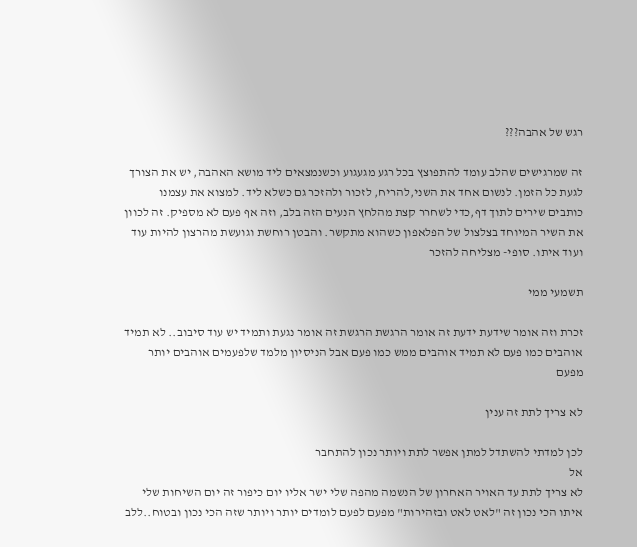רגש של אהבה???

זה שמרגישים שהלב עומד להתפוצץ בכל רגע מגעגוע וכשנמצאים ליד מושא האהבה, יש את הצורך לגעת כל הזמן. לנשום אחד את השני,להריח, לזכור ולהזכר גם כשלא ליד. למצוא את עצמנו כותבים שירים לתוך דף,כדי לשחרר קצת מהלחץ הנעים הזה בלב, וזה אף פעם לא מספיק. זה לכוון את השיר המיוחד בצלצול של הפלאפון כשהוא מתקשר. והבטן רוחשת וגועשת מהרצון להיות עוד ועוד איתו. סופי- מצליחה להזכר

תשמעי ממי

זכרת וזה אומר שידעת ידעת זה אומר הרגשת הרגשת זה אומר נגעת ותמיד יש עוד סיבוב.. לא תמיד אוהבים כמו פעם לא תמיד אוהבים ממש כמו פעם אבל הניסיון מלמד שלפעמים אוהבים יותר מפעם

לא צריך לתת זה ענין

לכן למדתי להשתדל למתן אפשר לתת ויותר נכון להתחבר
אל
לא צריך לתת עד האויר האחרון של הנשמה מהפה שלי ישר אליו יום כיפור זה יום השיחות שלי איתו הכי נכון זה "לאט לאט ובזהירות" מפעם לפעם לומדים יותר ויותר שזה הכי נכון ובטוח..ללב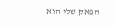הפאק שלי הוא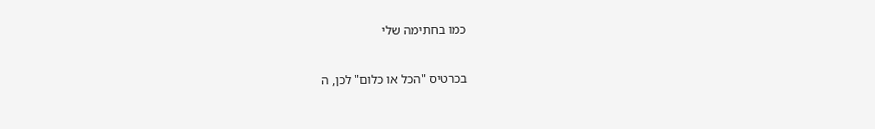כמו בחתימה שלי

בכרטיס "הכל או כלום" לכן, ה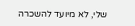שלי, לא מיועד להשכרה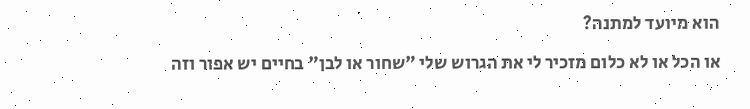הוא מיועד למתנה?

או הכל או לא כלום מזכיר לי את הגרוש שלי "שחור או לבן" בחיים יש אפור וזה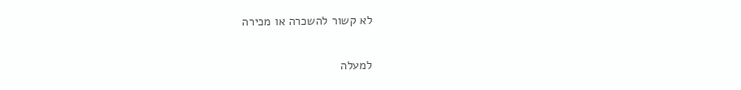לא קשור להשכרה או מכירה

למעלה